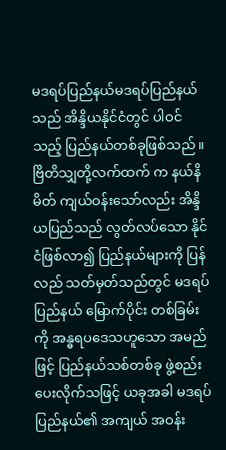မဒရပ်ပြည်နယ်မဒရပ်ပြည်နယ်သည် အိန္ဒိယနိုင်ငံတွင် ပါဝင်သည့် ပြည်နယ်တစ်ခုဖြစ်သည်။ ဗြိတိသျှတို့လက်ထက် က နယ်နိမိတ် ကျယ်ဝန်းသော်လည်း အိန္ဒိယပြည်သည် လွတ်လပ်သော နိုင်ငံဖြစ်လာ၍ ပြည်နယ်များကို ပြန်လည် သတ်မှတ်သည်တွင် မဒရပ်ပြည်နယ် မြောက်ပိုင်း တစ်ခြမ်းကို အန္ဓရပဒေသဟူသော အမည်ဖြင့် ပြည်နယ်သစ်တစ်ခု ဖွဲ့စည်းပေးလိုက်သဖြင့် ယခုအခါ မဒရပ်ပြည်နယ်၏ အကျယ် အဝန်း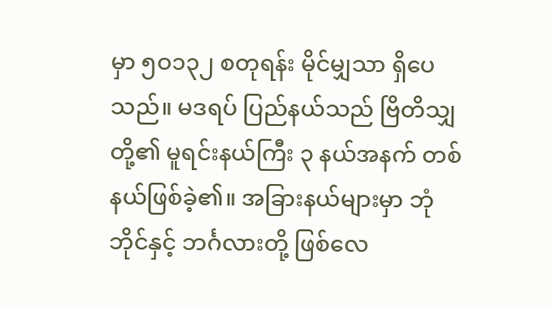မှာ ၅ဝ၁၃၂ စတုရန်း မိုင်မျှသာ ရှိပေသည်။ မဒရပ် ပြည်နယ်သည် ဗြိတိသျှတို့၏ မူရင်းနယ်ကြီး ၃ နယ်အနက် တစ်နယ်ဖြစ်ခဲ့၏။ အခြားနယ်များမှာ ဘုံဘိုင်နှင့် ဘင်္ဂလားတို့ ဖြစ်လေ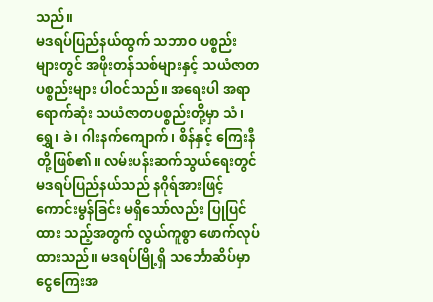သည်။
မဒရပ်ပြည်နယ်ထွက် သဘာဝ ပစ္စည်းများတွင် အဖိုးတန်သစ်များနှင့် သယံဇာတ ပစ္စည်းများ ပါဝင်သည်။ အရေးပါ အရာရောက်ဆုံး သယံဇာတပစ္စည်းတို့မှာ သံ၊ ရွှေ၊ ခဲ၊ ဂါးနက်ကျောက်၊ စိန်နှင့် ကြေးနီတို့ဖြစ်၏။ လမ်းပန်းဆက်သွယ်ရေးတွင် မဒရပ်ပြည်နယ်သည် နဂိုရ်အားဖြင့် ကောင်းမွန်ခြင်း မရှိသော်လည်း ပြုပြင်ထား သည့်အတွက် လွယ်ကူစွာ ဖောက်လုပ်ထားသည်။ မဒရပ်မြို့ရှိ သင်္ဘောဆိပ်မှာ ငွေကြေးအ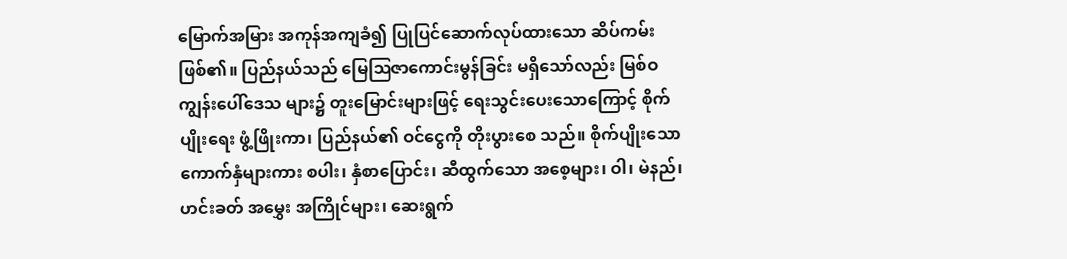မြောက်အမြား အကုန်အကျခံ၍ ပြုပြင်ဆောက်လုပ်ထားသော ဆိပ်ကမ်းဖြစ်၏။ ပြည်နယ်သည် မြေဩဇာကောင်းမွန်ခြင်း မရှိသော်လည်း မြစ်ဝကျွန်းပေါ်ဒေသ များ၌ တူးမြောင်းများဖြင့် ရေးသွင်းပေးသောကြောင့် စိုက်ပျိုးရေး ဖွံ့ဖြိုးကာ၊ ပြည်နယ်၏ ဝင်ငွေကို တိုးပွားစေ သည်။ စိုက်ပျိုးသော ကောက်နှံများကား စပါး၊ နှံစာပြောင်း၊ ဆီထွက်သော အစေ့များ၊ ဝါ၊ မဲနည်၊ ဟင်းခတ် အမွှေး အကြိုင်များ၊ ဆေးရွက်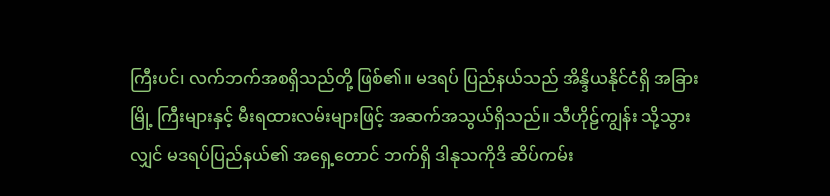ကြီးပင်၊ လက်ဘက်အစရှိသည်တို့ ဖြစ်၏။ မဒရပ် ပြည်နယ်သည် အိန္ဒိယနိုင်ငံရှိ အခြားမြို့ ကြီးများနှင့် မီးရထားလမ်းများဖြင့် အဆက်အသွယ်ရှိသည်။ သီဟိုဠ်ကျွန်း သို့သွားလျှင် မဒရပ်ပြည်နယ်၏ အရှေ့တောင် ဘက်ရှိ ဒါနုသကိုဒိ ဆိပ်ကမ်း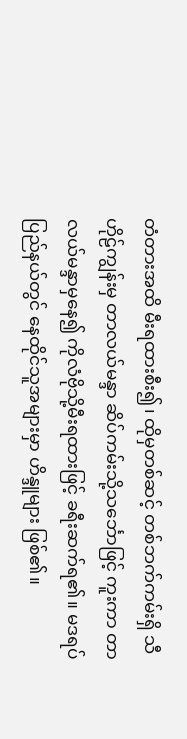တံတားအထိ မီးရထားစီး၍၊ ထိုမှတစ်ဆင့် တစ်ဘက်ကမ်းရှိ သီဟိုဠ်ကျွန်းမှ တာလယ်မန္ဒာ ဆိပ်ကမ်းသို့သင်္ဘောဖြင့် ကူးကာ တာလယ်မန္ဒာမှနေ၍ ကိုလံဗိုသို့မီးရထားဖြင့် ခရီးဆက်ရ၏။ မဒရပ်ပြည်နယ်တွင် နေထိုင်သူအများမှာ ဟိန္ဒူများ ဖြစ်၏။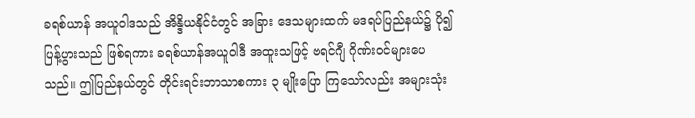ခရစ်ယာန် အယူဝါဒသည် အိန္ဒိယနိုင်ငံတွင် အခြား ဒေသများထက် မဒရပ်ပြည်နယ်၌ ပို၍ပြန့်ပွားသည် ဖြစ်ရကား ခရစ်ယာန်အယူဝါဒီ အထူးသဖြင့် ဗရင်ဂျီ ဂိုဏ်းဝင်များပေ သည်။ ဤပြည်နယ်တွင် တိုင်းရင်းဘာသာစကား ၃ မျိုးပြော ကြသော်လည်း အများသုံး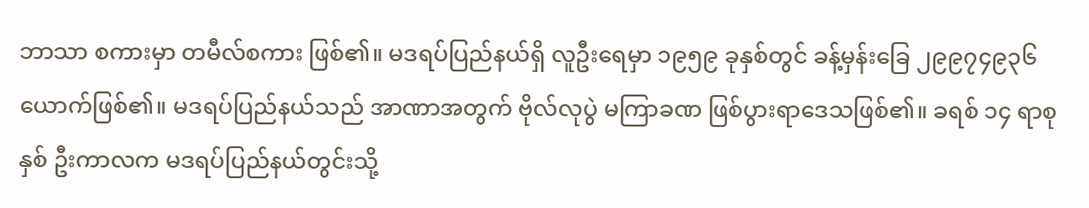ဘာသာ စကားမှာ တမီလ်စကား ဖြစ်၏။ မဒရပ်ပြည်နယ်ရှိ လူဦးရေမှာ ၁၉၅၉ ခုနှစ်တွင် ခန့်မှန်းခြေ ၂၉၉၇၄၉၃၆ ယောက်ဖြစ်၏။ မဒရပ်ပြည်နယ်သည် အာဏာအတွက် ဗိုလ်လုပွဲ မကြာခဏ ဖြစ်ပွားရာဒေသဖြစ်၏။ ခရစ် ၁၄ ရာစုနှစ် ဦးကာလက မဒရပ်ပြည်နယ်တွင်းသို့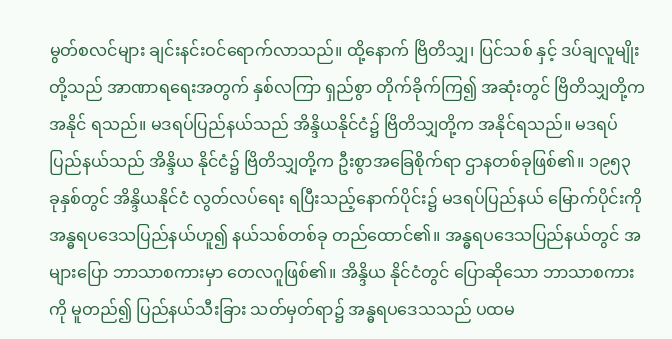မွတ်စလင်များ ချင်းနင်းဝင်ရောက်လာသည်။ ထို့နောက် ဗြိတိသျှ၊ ပြင်သစ် နှင့် ဒပ်ချလူမျိုးတို့သည် အာဏာရရေးအတွက် နှစ်လကြာ ရှည်စွာ တိုက်ခိုက်ကြ၍ အဆုံးတွင် ဗြိတိသျှတို့က အနိုင် ရသည်။ မဒရပ်ပြည်နယ်သည် အိန္ဒိယနိုင်ငံ၌ ဗြိတိသျှတို့က အနိုင်ရသည်။ မဒရပ်ပြည်နယ်သည် အိန္ဒိယ နိုင်ငံ၌ ဗြိတိသျှတို့က ဦးစွာအခြေစိုက်ရာ ဌာနတစ်ခုဖြစ်၏။ ၁၉၅၃ ခုနှစ်တွင် အိန္ဒိယနိုင်ငံ လွတ်လပ်ရေး ရပြီးသည့်နောက်ပိုင်း၌ မဒရပ်ပြည်နယ် မြောက်ပိုင်းကို အန္ဓရပဒေသပြည်နယ်ဟူ၍ နယ်သစ်တစ်ခု တည်ထောင်၏။ အန္ဓရပဒေသပြည်နယ်တွင် အများပြော ဘာသာစကားမှာ တေလဂူဖြစ်၏။ အိန္ဒိယ နိုင်ငံတွင် ပြောဆိုသော ဘာသာစကားကို မူတည်၍ ပြည်နယ်သီးခြား သတ်မှတ်ရာ၌ အန္ဓရပဒေသသည် ပထမ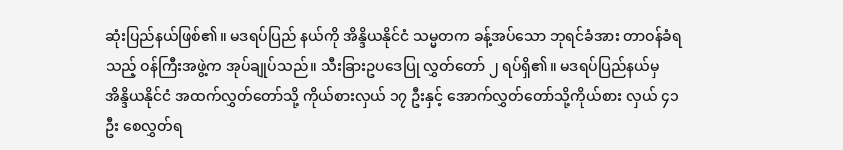ဆုံးပြည်နယ်ဖြစ်၏။ မဒရပ်ပြည် နယ်ကို အိန္ဒိယနိုင်ငံ သမ္မတက ခန့်အပ်သော ဘုရင်ခံအား တာဝန်ခံရသည့် ဝန်ကြီးအဖွဲ့က အုပ်ချုပ်သည်။ သီးခြားဥပဒေပြု လွှတ်တော် ၂ ရပ်ရှိ၏။ မဒရပ်ပြည်နယ်မှ အိန္ဒိယနိုင်ငံ အထက်လွှတ်တော်သို့ ကိုယ်စားလှယ် ၁၇ ဦးနှင့် အောက်လွှတ်တော်သို့ကိုယ်စား လှယ် ၄၁ ဦး စေလွှတ်ရ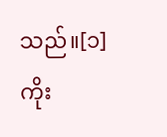သည်။[၁] ကိုး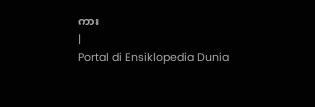ကား
|
Portal di Ensiklopedia Dunia